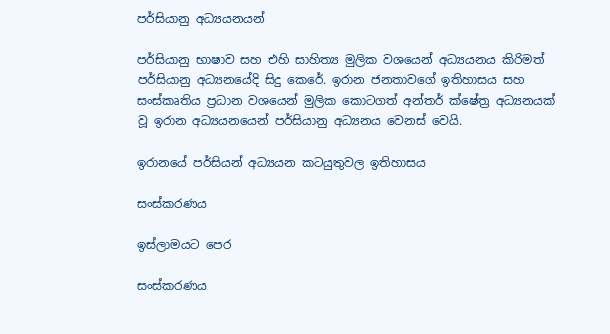පර්සියානු අධ්‍යයනයන්

පර්සියානු භාෂාව සහ එහි සාහිත්‍ය මුලික වශයෙන් අධ්‍යයනය කිරිමත් පර්සියානු අධ්‍යනයේදි සිදු කෙරේ. ඉරාන ජනතාවගේ ඉතිහාසය සහ සංස්කෘතිය ප්‍රධාන වශයෙන් මුලික කොටගත් අන්තර් ක්ෂේත්‍ර අධ්‍යනයක් වූ ඉරාන අධ්‍යයනයෙන් පර්සියානු අධ්‍යනය වෙනස් වෙයි.

ඉරානයේ පර්සියන් අධ්‍යයන කටයුතුවල ඉතිහාසය

සංස්කරණය

ඉස්ලාමයට පෙර

සංස්කරණය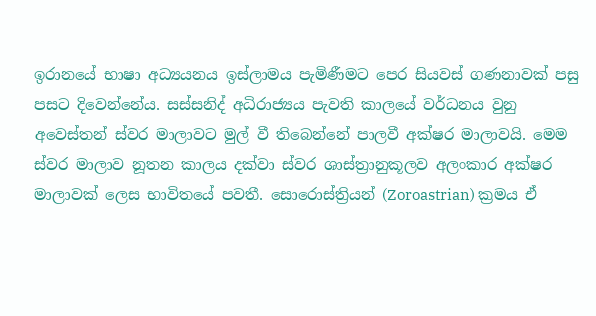ඉරානයේ භාෂා අධ්‍යයනය ඉස්ලාමය පැමිණීමට පෙර සියවස් ගණනාවක් පසු පසට දිවෙන්නේය. සස්සනිද් අධිරාජ්‍යය පැවති කාලයේ වර්ධනය වුනු අවෙස්තන් ස්වර මාලාවට මුල් වී තිබෙන්නේ පාලවී අක්ෂර මාලාවයි. මෙම ස්වර මාලාව නූතන කාලය දක්වා ස්වර ශාස්ත්‍රානුකූලව අලංකාර අක්ෂර මාලාවක් ලෙස භාවිතයේ පවතී. සොරොස්ත්‍රියන් (Zoroastrian) ක්‍රමය ඒ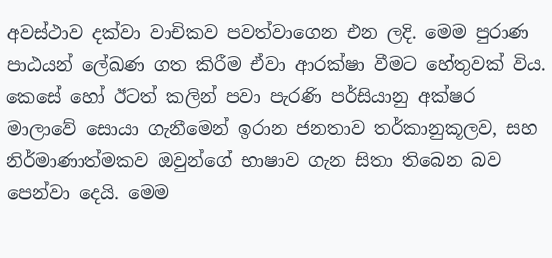අවස්ථාව දක්වා වාචිකව පවත්වාගෙන එන ලදි. මෙම පුරාණ පාඨයන් ලේඛණ ගත කිරීම ඒවා ආරක්ෂා වීමට හේතුවක් විය. කෙසේ හෝ ඊටත් කලින් පවා පැරණි පර්සියානු අක්ෂර මාලාවේ සොයා ගැනීමෙන් ඉරාන ජනතාව තර්කානුකූලව, සහ නිර්මාණාත්මකව ඔවුන්ගේ භාෂාව ගැන සිතා තිබෙන බව පෙන්වා දෙයි. මෙම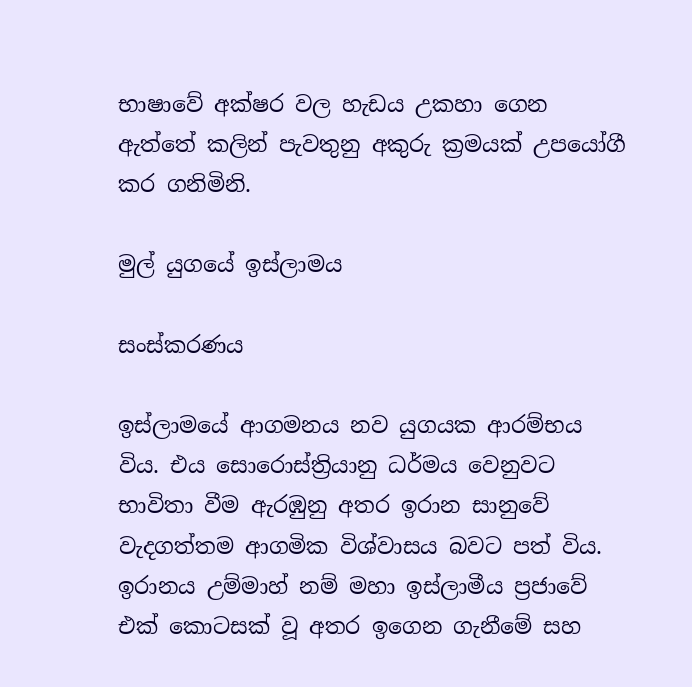භාෂාවේ අක්ෂර වල හැඩය උකහා ගෙන ඇත්තේ කලින් පැවතුනු අකුරු ක්‍රමයක් උපයෝගී කර ගනිමිනි.

මුල් යුගයේ ඉස්ලාමය

සංස්කරණය

ඉස්ලාමයේ ආගමනය නව යුගයක ආරම්භය විය. එය සොරොස්ත්‍රියානු ධර්මය වෙනුවට භාවිතා වීම ඇරඹුනු අතර ඉරාන සානුවේ වැදගත්තම ආගමික විශ්වාසය බවට පත් විය. ඉරානය උම්මාහ් නම් මහා ඉස්ලාමීය ප්‍රජාවේ එක් කොටසක් වූ අතර ඉගෙන ගැනීමේ සහ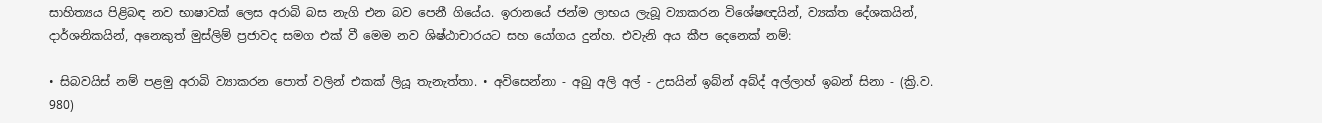සාහිත්‍යය පිළිබඳ නව භාෂාවක් ලෙස අරාබි බස නැගි එන බව පෙනී ගියේය. ඉරානයේ ජන්ම ලාභය ලැබූ ව්‍යාකරන විශේෂඥයින්, ව්‍යක්ත දේශකයින්, දාර්ශනිකයින්, අනෙකුත් මුස්ලිම් ප්‍රජාවද සමග එක් වී මෙම නව ශිෂ්ඨාචාරයට සහ යෝගය දුන්හ. එවැනි අය කීප දෙනෙක් නම්:

• සිබවයිස් නම් පළමු අරාබි ව්‍යාකරන පොත් වලින් එකක් ලියූ තැනැත්තා. • අවිසෙන්නා - අබු අලි අල් - උසයින් ඉබ්න් අබ්ද් අල්ලාහ් ඉබන් සිනා - (ක්‍රි.ව. 980)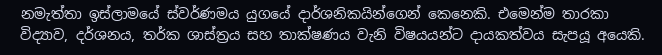නමැත්තා ඉස්ලාමයේ ස්වර්ණමය යුගයේ දාර්ශනිකයින්ගෙන් කෙනෙකි. එමෙන්ම තාරකා විද්‍යාව, දර්ශනය, තර්ක ශාස්ත්‍රය සහ තාක්ෂණය වැනි විෂයයන්ට දායකත්වය සැපයූ අයෙකි.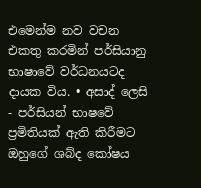එමෙන්ම නව වචන එකතු කරමින් පර්සියානු භාෂාවේ වර්ධනයටද දායක විය. • අසාද් ලෙසි - පර්සියන් භාෂවේ ප්‍රමිතියක් ඇති කිරීමට ඔහුගේ ශබ්ද කෝෂය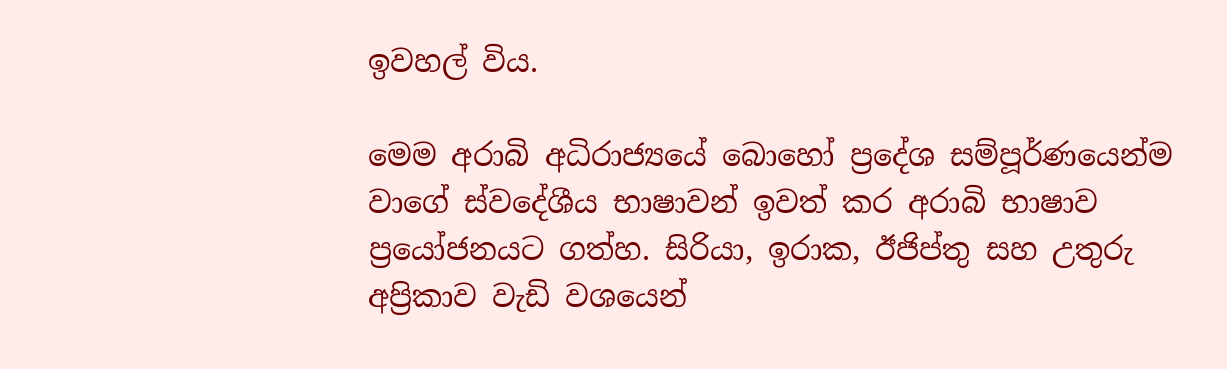ඉවහල් විය.

මෙම අරාබි අධිරාජ්‍යයේ බොහෝ ප්‍රදේශ සම්පූර්ණයෙන්ම වාගේ ස්වදේශීය භාෂාවන් ඉවත් කර අරාබි භාෂාව ප්‍රයෝජනයට ගත්හ. සිරියා, ඉරාක, ඊජිප්තු සහ උතුරු අප්‍රිකාව වැඩි වශයෙන්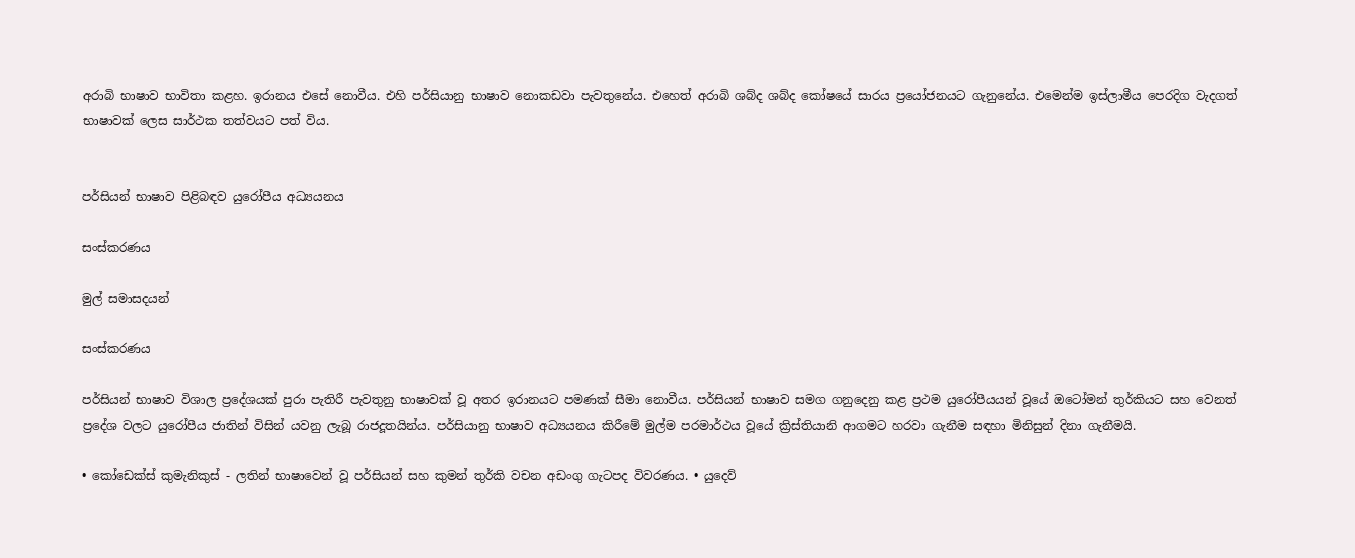අරාබි භාෂාව භාවිතා කළහ. ඉරානය එසේ නොවීය. එහි පර්සියානු භාෂාව නොකඩවා පැවතුනේය. එහෙත් අරාබි ශබ්ද ශබ්ද කෝෂයේ සාරය ප්‍රයෝජනයට ගැනුනේය. එමෙන්ම ඉස්ලාමීය පෙරදිග වැදගත් භාෂාවක් ලෙස සාර්ථක තත්වයට පත් විය.


පර්සියන් භාෂාව පිළිබඳව යුරෝපීය අධ්‍යයනය

සංස්කරණය

මුල් සමාසදයන්

සංස්කරණය

පර්සියන් භාෂාව විශාල ප්‍රදේශයක් පුරා පැතිරී පැවතුනු භාෂාවක් වූ අතර ඉරානයට පමණක් සීමා නොවීය. පර්සියන් භාෂාව සමග ගනුදෙනු කළ ප්‍රථම යුරෝපීයයන් වූයේ ඔටෝමන් තුර්කියට සහ වෙනත් ප්‍රදේශ වලට යුරෝපීය ජාතින් විසින් යවනු ලැබූ රාජදූතයින්ය. පර්සියානු භාෂාව අධ්‍යයනය කිරීමේ මුල්ම පරමාර්ථය වූයේ ක්‍රිස්තියානි ආගමට හරවා ගැනීම සඳහා මිනිසුන් දිනා ගැනීමයි.

• කෝඩෙක්ස් කුමැනිකුස් - ලතින් භාෂාවෙන් වූ පර්සියන් සහ කුමන් තුර්කි වචන අඩංගු ගැටපද විවරණය. • යුදෙව්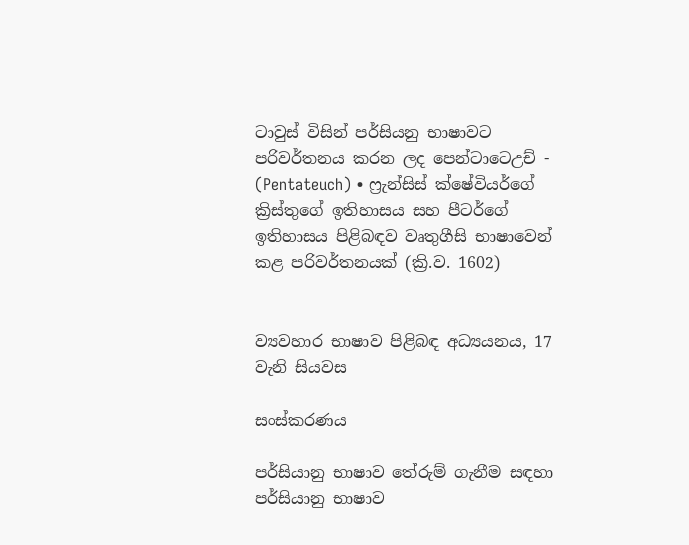ටාවුස් විසින් පර්සියනු භාෂාවට පරිවර්තනය කරන ලද පෙන්ටාටෙඋච් - (Pentateuch) • ෆ්‍රැන්සිස් ක්ෂේවියර්ගේ ක්‍රිස්තුගේ ඉතිහාසය සහ පීටර්ගේ ඉතිහාසය පිළිබඳව වෘතුගීසි භාෂාවෙන් කළ පරිවර්තනයක් (ක්‍රි.ව. 1602)


ව්‍යවහාර භාෂාව පිළිබඳ අධ්‍යයනය, 17 වැනි සියවස

සංස්කරණය

පර්සියානු භාෂාව තේරුම් ගැනීම සඳහා පර්සියානු භාෂාව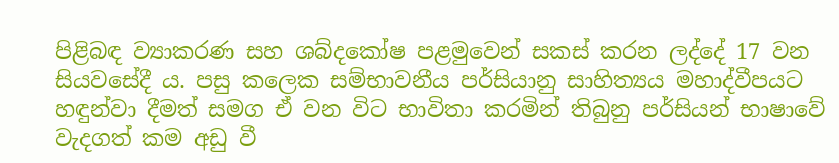පිළිබඳ ව්‍යාකරණ සහ ශබ්දකෝෂ පළමුවෙන් සකස් කරන ලද්දේ 17 වන සියවසේදී ය. පසු කලෙක සම්භාවනීය පර්සියානු සාහිත්‍යය මහාද්වීපයට හඳුන්වා දීමත් සමග ඒ වන විට භාවිතා කරමින් තිබුනු පර්සියන් භාෂාවේ වැදගත් කම අඩු වී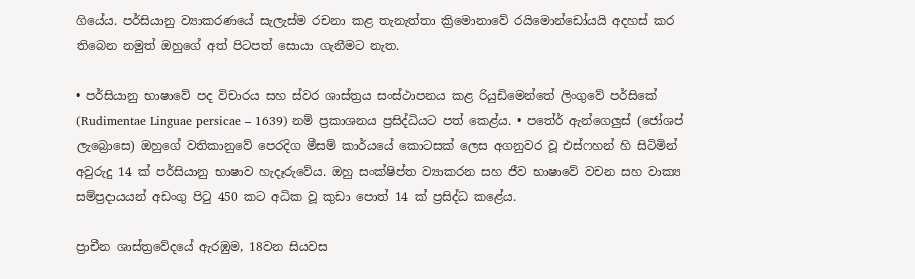ගියේය. පර්සියානු ව්‍යාකරණයේ සැලැස්ම රචනා කළ තැනැත්තා ක්‍රිමොනාවේ රයිමොන්ඩෝයයි අදහස් කර තිබෙන නමුත් ඔහුගේ අත් පිටපත් සොයා ගැනීමට නැත.

• පර්සියානු භාෂාවේ පද විචාරය සහ ස්වර ශාස්ත්‍රය සංස්ථාපනය කළ රියුඩිමෙන්තේ ලිංගුවේ පර්සිකේ (Rudimentae Linguae persicae – 1639) නම් ප්‍රකාශනය ප්‍රසිද්ධියට පත් ක‍ෙළ්ය. • පතේර් ඇන්ගෙලුස් (ජෝශප් ලැබ්‍රොසෙ) ඔහුගේ වතිකානුවේ පෙරදිග මීසම් කාර්යයේ කොටසක් ලෙස අගනුවර වූ එස්ෆහන් හි සිටිමින් අවුරුදු 14 ක් පර්සියානු භාෂාව හැදෑරුවේය. ඔහු සංක්ෂිප්ත ව්‍යාකරන සහ ජීව භාෂාවේ වචන සහ වාක්‍ය සම්ප්‍රදායයන් අඩංගු පිටු 450 කට අධික වූ කුඩා පොත් 14 ක් ප්‍රසිද්ධ ‍කළේය.

ප්‍රාචීන ශාස්ත්‍රවේදයේ ඇරඹුම, 18වන සියවස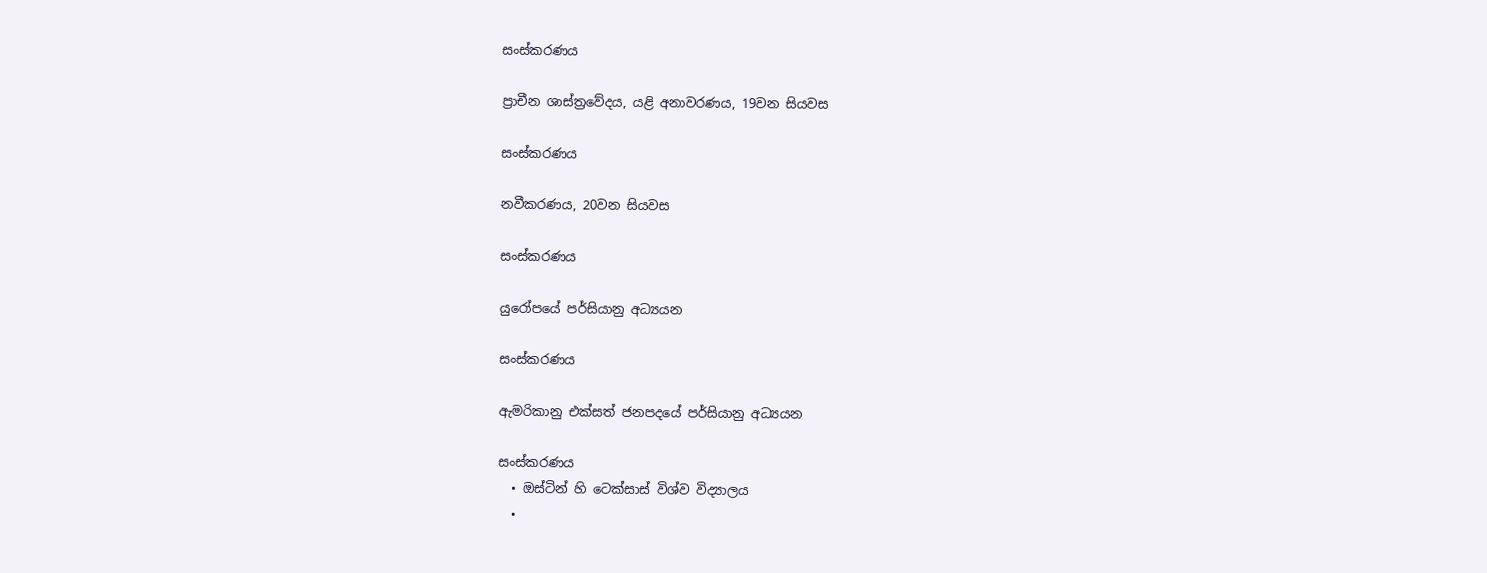සංස්කරණය

ප්‍රාචීන ශාස්ත්‍රවේදය, යළි අනාවරණය, 19වන සියවස

සංස්කරණය

නවීකරණය, 20වන සියවස

සංස්කරණය

යුරෝපයේ පර්සියානු අධ්‍යයන

සංස්කරණය

ඇමරිකානු එක්සත් ජනපදයේ පර්සියානු අධ්‍යයන

සංස්කරණය
  • ඔස්ටින් හි ටෙක්සාස් විශ්ව විද්‍යාලය
  •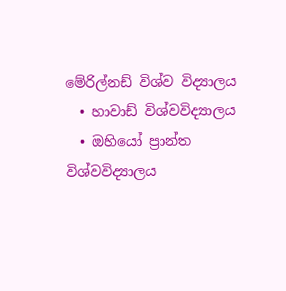මේරිල්නඩ් විශ්ව විද්‍යාලය
  • හාවාඩ් විශ්වවිද්‍යාලය
  • ඔහියෝ ප්‍රාන්ත විශ්වවිද්‍යාලය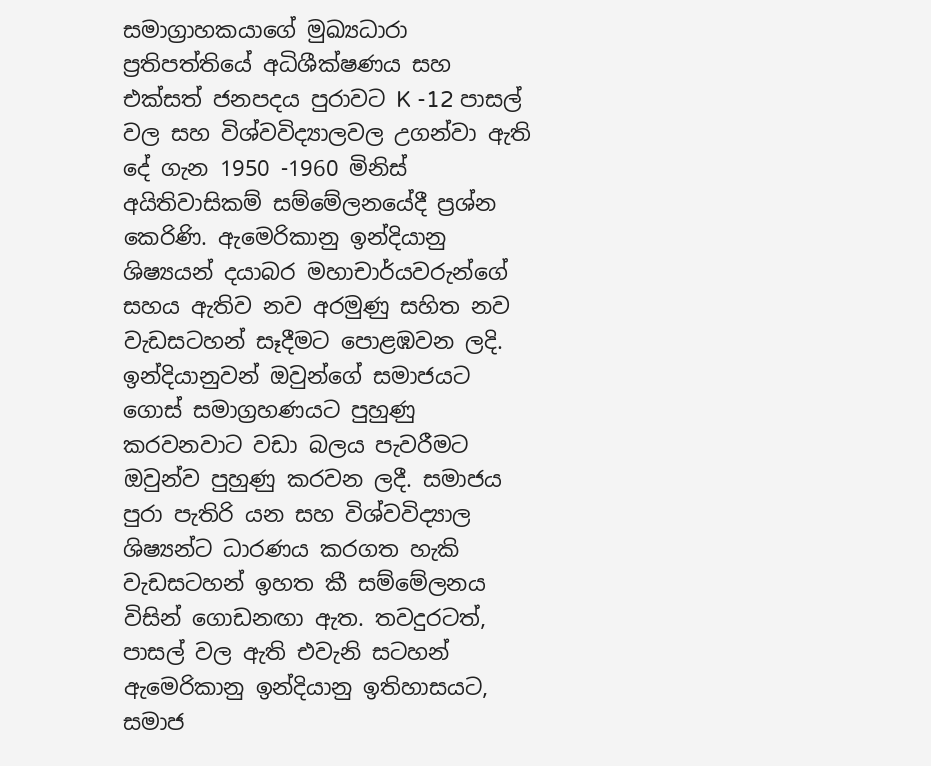සමාග්‍රාහකයාගේ මුඛ්‍යධාරා ප්‍රතිපත්තියේ අධිශීක්ෂණය සහ එක්සත් ජනපදය පුරාවට K -12 පාසල් වල සහ විශ්වවිද්‍යාලවල උගන්වා ඇති දේ ගැන 1950 -1960 මිනිස් අයිතිවාසිකම් සම්මේලනයේදී ප්‍රශ්න කෙරිණි. ඇමෙරිකානු ඉන්දියානු ශිෂ්‍යයන් දයාබර මහාචාර්යවරුන්ගේ සහය ඇතිව නව අරමුණු සහිත නව වැඩසටහන් සෑදීමට පොළඹවන ලදි. ඉන්දියානුවන් ඔවුන්ගේ සමාජයට ගොස් සමාග්‍රහණයට පුහුණු කරවනවාට වඩා බලය පැවරීමට ඔවුන්ව පුහුණු කරවන ලදී. සමාජය පුරා පැතිරි යන සහ වි‍ශ්වවිද්‍යාල ශිෂ්‍යන්ට ධාරණය කරගත හැකි වැඩසටහන් ඉහත කී සම්මේලනය විසින් ගොඩනඟා ඇත. තවදුරටත්, පාසල් වල ඇති එවැනි සටහන් ඇමෙරිකානු ඉන්දියානු ඉතිහාසයට, සමාජ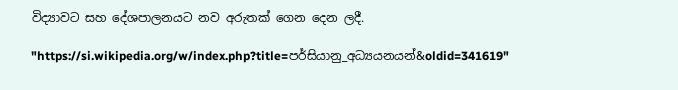විද්‍යාවට සහ දේශපාලනයට නව අරුතක් ගෙන දෙන ලදී.

"https://si.wikipedia.org/w/index.php?title=පර්සියානු_අධ්‍යයනයන්&oldid=341619"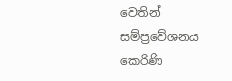වෙතින් සම්ප්‍රවේශනය කෙරිණි